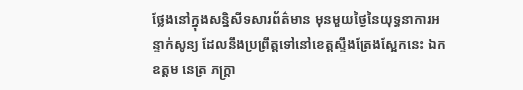ថ្លែងនៅក្នុងសន្និសីទសារព័ត៌មាន មុនមួយថ្ងៃនៃយុទ្ធនាការអន្ទាក់សូន្យ ដែលនឹងប្រព្រឹត្តទៅនៅខេត្តស្ទឹងត្រែងស្អែកនេះ ឯកឧត្តម នេត្រ ភក្ត្រា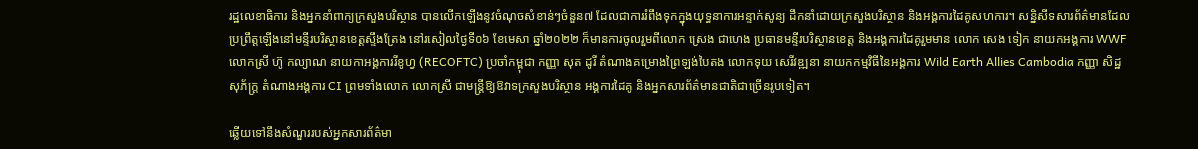រដ្ឋលេខាធិការ និងអ្នកនាំពាក្យក្រសួងបរិស្ថាន បានលើកឡើងនូវចំណុចសំខាន់ៗចំនួន៧ ដែលជាការរំពឹងទុកក្នុងយុទ្ធនាការអន្ទាក់សូន្យ ដឹកនាំដោយក្រសួងបរិស្ថាន និងអង្គការដៃគូសហការ។ សន្និសីទសារព័ត៌មានដែលប្រព្រឹត្តឡើងនៅមន្ទីរបរិស្ថានខេត្តស្ទឹងត្រែង នៅរសៀលថ្ងៃទី០៦ ខែមេសា ឆ្នាំ២០២២ ក៏មានការចូលរួមពីលោក ស្រេង ជាហេង ប្រធានមន្ទីរបរិស្ថានខេត្ត និងអង្គការដៃគូរួមមាន លោក សេង ទៀក នាយកអង្គការ WWF លោកស្រី ហ៊ូ កល្យាណ នាយកាអង្គការរីខូហ្វ (RECOFTC) ប្រចាំកម្ពុជា កញ្ញា សុត ដូរី តំណាងគម្រោងព្រៃឡង់បៃតង លោកទុយ សេរីវឌ្ឍនា នាយកកម្មវិធីនៃអង្គការ Wild Earth Allies Cambodia កញ្ញា សិដ្ឋ សុភ័ក្ត្រ តំណាងអង្គការ CI ព្រមទាំងលោក លោកស្រី ជាមន្ត្រីឱ្យឱវាទក្រសួងបរិស្ថាន អង្គការដៃគូ និងអ្នកសារព័ត៌មានជាតិជាច្រើនរូបទៀត។

ឆ្លើយទៅនឹងសំណួររបស់អ្នកសារព័ត៌មា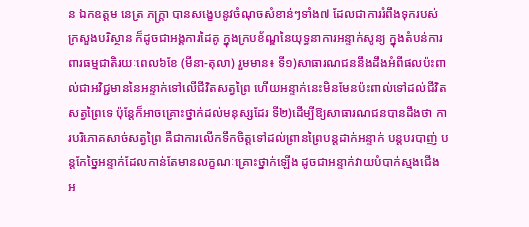ន ឯកឧត្តម នេត្រ ភក្ត្រា បានសង្ខេបនូវចំណុចសំខាន់ៗទាំង៧ ដែលជាការរំពឹងទុករបស់ក្រសួងបរិស្ថាន ក៏ដូចជាអង្គការដៃគូ ក្នុងក្របខ័ណ្ឌនៃយុទ្ធនាការអន្ទាក់សូន្យ ក្នុងតំបន់ការពារធម្មជាតិរយៈពេល៦ខែ (មីនា-តុលា) រួមមាន៖ ទី១)សាធារណជននឹងដឹងអំពីផលប៉ះពាល់ជាអវិជ្ជមាននៃអន្ទាក់ទៅលើជីវិតសត្វព្រៃ ហើយអន្ទាក់នេះមិនមែនប៉ះពាល់ទៅដល់ជីវិតសត្វព្រៃទេ ប៉ុន្តែក៏អាចគ្រោះថ្នាក់ដល់មនុស្សដែរ ទី២)ដើម្បីឱ្យសាធារណជនបានដឹងថា ការបរិភោគសាច់សត្វព្រៃ គឺជាការលើកទឹកចិត្តទៅដល់ព្រានព្រៃបន្តដាក់អន្ទាក់ បន្តបរបាញ់ បន្តកែច្នៃអន្ទាក់ដែលកាន់តែមានលក្ខណៈគ្រោះថ្នាក់ឡើង ដូចជាអន្ទាក់វាយបំបាក់ស្មងជើង អ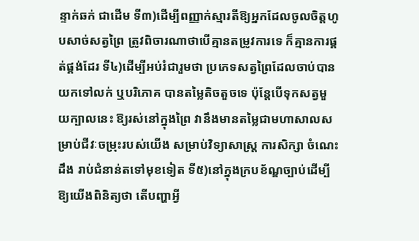ន្ទាក់ឆក់ ជាដើម ទី៣)ដើម្បីពញ្ញាក់ស្មារតីឱ្យអ្នកដែលចូលចិត្តហូបសាច់សត្វព្រៃ ត្រូវពិចារណាថាបើគ្មានតម្រូវការទេ ក៏គ្មានការផ្គត់ផ្គង់ដែរ ទី៤)ដើម្បីអប់រំជារួមថា ប្រភេទសត្វព្រៃដែលចាប់បានយកទៅលក់ ឬបរិភោគ បានតម្លៃតិចតួចទេ ប៉ុន្តែបើទុកសត្វមួយក្បាលនេះ ឱ្យរស់នៅក្នុងព្រៃ វានឹងមានតម្លៃជាមហាសាលសម្រាប់ជីវៈចម្រុះរបស់យើង សម្រាប់វិទ្យាសាស្ត្រ ការសិក្សា ចំណេះដឹង រាប់ជំនាន់តទៅមុខទៀត ទី៥)នៅក្នុងក្របខ័ណ្ឌច្បាប់ដើម្បីឱ្យយើងពិនិត្យថា តើបញ្ហាអ្វី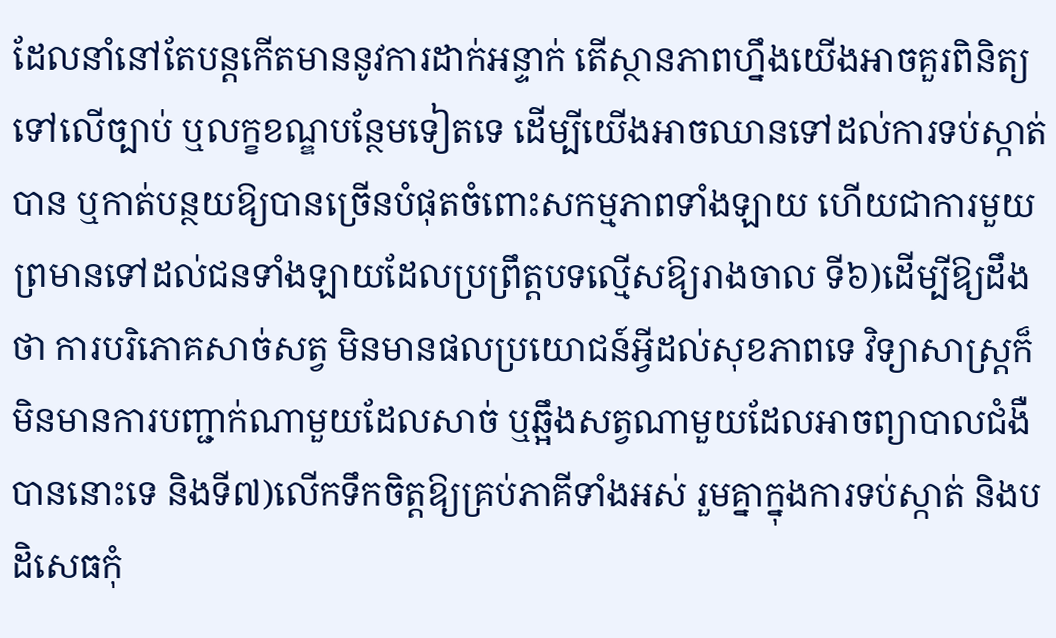ដែលនាំនៅតែបន្តកើតមាននូវការដាក់អន្ទាក់ តើស្ថានភាពហ្នឹងយើងអាចគួរពិនិត្យទៅលើច្បាប់ ឬលក្ខខណ្ឌបន្ថែមទៀតទេ ដើម្បីយើងអាចឈានទៅដល់ការទប់ស្កាត់បាន ឬកាត់បន្ថយឱ្យបានច្រើនបំផុតចំពោះសកម្មភាពទាំងឡាយ ហើយជាការមួយព្រមានទៅដល់ជនទាំងឡាយដែលប្រព្រឹត្តបទល្មើសឱ្យរាងចាល ទី៦)ដើម្បីឱ្យដឹងថា ការបរិភោគសាច់សត្វ មិនមានផលប្រយោជន៍អ្វីដល់សុខភាពទេ វិទ្យាសាស្ត្រក៏មិនមានការបញ្ជាក់ណាមួយដែលសាច់ ឬឆ្អឹងសត្វណាមួយដែលអាចព្យាបាលជំងឺបាននោះទេ និងទី៧)លើកទឹកចិត្តឱ្យគ្រប់ភាគីទាំងអស់ រួមគ្នាក្នុងការទប់ស្កាត់ និងបដិសេធកុំ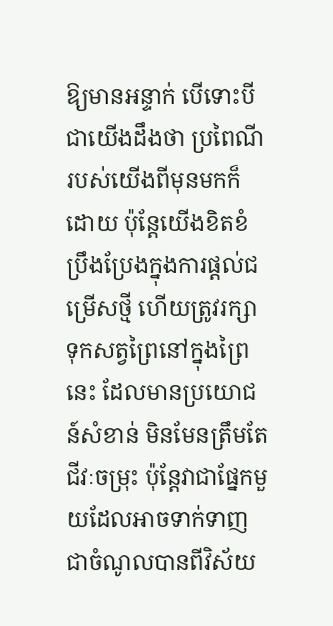ឱ្យមានអន្ទាក់ បើទោះបីជាយើងដឹងថា ប្រពៃណីរបស់យើងពីមុនមកក៏ដោយ ប៉ុន្តែយើងខិតខំប្រឹងប្រែងក្នុងការផ្តល់ជម្រើសថ្មី ហើយត្រូវរក្សាទុកសត្វព្រៃនៅក្នុងព្រៃនេះ ដែលមានប្រយោជន៍សំខាន់ មិនមែនត្រឹមតែជីវៈចម្រុះ ប៉ុន្តែវាជាផ្នែកមួយដែលអាចទាក់ទាញជាចំណូលបានពីវិស័យ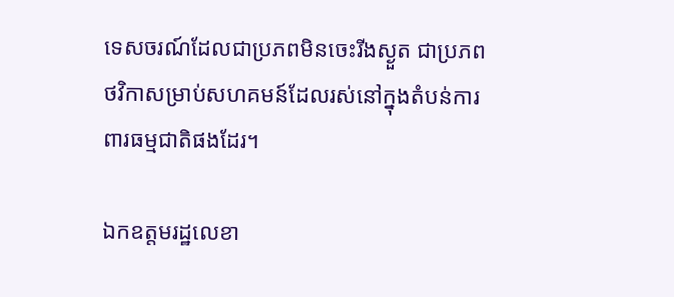ទេសចរណ៍ដែលជាប្រភពមិនចេះរីងស្ងួត ជាប្រភពថវិកាសម្រាប់សហគមន៍ដែលរស់នៅក្នុងតំបន់ការពារធម្មជាតិផងដែរ។

ឯកឧត្តមរដ្ឋលេខា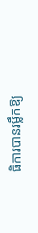ធិការបានរម្លឹកឱ្យ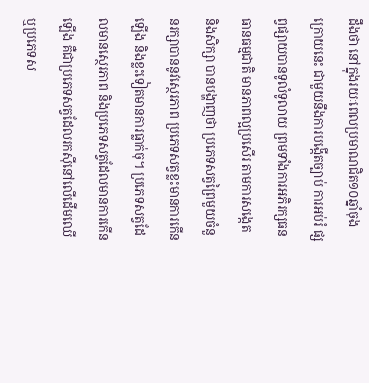ដឹងថា នៅក្នុងរយៈពេលប្រមាណជិត១០ឆ្នាំចុងក្រោយនេះ ជាមួយនឹងការបង្កើតច្បាប់ ការអប់រំ ផ្សព្វផ្សាយបានទូលំទូលាយ ព្រមទាំងការអភិរក្សធនធានធម្មជាតិ មានភាពល្អប្រសើរ តាមការសង្កេត និងសិក្សា បានបង្ហាញថា ប្រភេទសត្វព្រៃមួយចំនួនរក្សាបាននូវស្ថេរភាព ប្រភេទសត្វខ្លះមានការកើនឡើង និងខ្លះទៀតមានការធ្លាក់ចុ។ ប្រភេទសត្វដែលមានស្ថេរភាព និងប្រភេទសត្វដែលមានការកើនឡើង គឺជាប្រភេទសត្វដែលរកស៊ីនៅលើដើមឈើ ឬប្រភេទស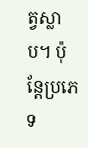ត្វស្លាប។ ប៉ុន្តែប្រភេទ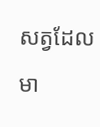សត្វដែលមា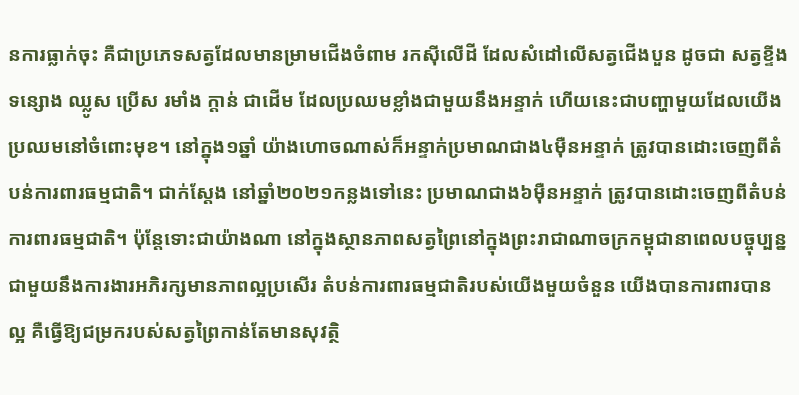នការធ្លាក់ចុះ គឺជាប្រភេទសត្វដែលមានម្រាមជើងចំពាម រកស៊ីលើដី ដែលសំដៅលើសត្វជើងបួន ដូចជា សត្វខ្ទីង ទន្សោង ឈ្លូស ប្រើស រមាំង ក្តាន់ ជាដើម ដែលប្រឈមខ្លាំងជាមួយនឹងអន្ទាក់ ហើយនេះជាបញ្ហាមួយដែលយើងប្រឈមនៅចំពោះមុខ។ នៅក្នុង១ឆ្នាំ យ៉ាងហោចណាស់ក៏អន្ទាក់ប្រមាណជាង៤ម៉ឺនអន្ទាក់ ត្រូវបានដោះចេញពីតំបន់ការពារធម្មជាតិ។ ជាក់ស្តែង នៅឆ្នាំ២០២១កន្លងទៅនេះ ប្រមាណជាង៦ម៉ឺនអន្ទាក់ ត្រូវបានដោះចេញពីតំបន់ការពារធម្មជាតិ។ ប៉ុន្តែទោះជាយ៉ាងណា នៅក្នុងស្ថានភាពសត្វព្រៃនៅក្នុងព្រះរាជាណាចក្រកម្ពុជានាពេលបច្ចុប្បន្ន ជាមួយនឹងការងារអភិរក្សមានភាពល្អប្រសើរ តំបន់ការពារធម្មជាតិរបស់យើងមួយចំនួន យើងបានការពារបានល្អ គឺធ្វើឱ្យជម្រករបស់សត្វព្រៃកាន់តែមានសុវត្ថិ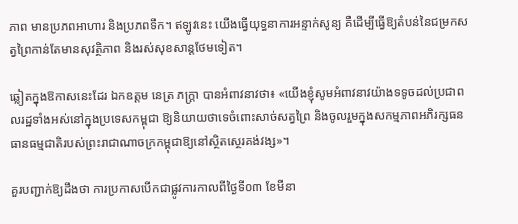ភាព មានប្រភពអាហារ និងប្រភពទឹក។ ឥឡូវនេះ យើងធ្វើយុទ្ធនាការអន្ទាក់សូន្យ គឺដើម្បីធ្វើឱ្យតំបន់នៃជម្រកសត្វព្រៃកាន់តែមានសុវត្ថិភាព និងរស់សុខសាន្តថែមទៀត។

ឆ្លៀតក្នុងឱកាសនេះដែរ ឯកឧត្តម នេត្រ ភក្ត្រា បានអំពាវនាវថា៖ «យើងខ្ញុំសូមអំពាវនាវយ៉ាងទទូចដល់ប្រជាពលរដ្ឋទាំងអស់នៅក្នុងប្រទេសកម្ពុជា ឱ្យនិយាយថាទេចំពោះសាច់សត្វព្រៃ និងចូលរួមក្នុងសកម្មភាពអភិរក្សធនធានធម្មជាតិរបស់ព្រះរាជាណាចក្រកម្ពុជាឱ្យនៅស្ថិតស្ថេរគង់វង្ស»។

គួរបញ្ជាក់ឱ្យដឹងថា ការប្រកាសបើកជាផ្លូវការកាលពីថ្ងៃទី០៣ ខែមីនា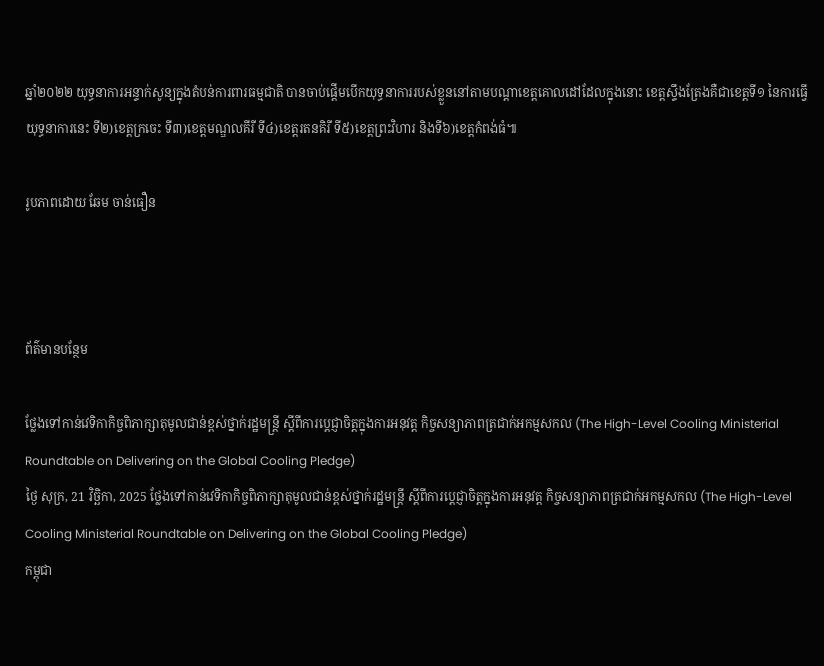ឆ្នាំ២០២២ យុទ្ធនាការអន្ទាក់សូន្យក្នុងតំបន់ការពារធម្មជាតិ បានចាប់ផ្តើមបើកយុទ្ធនាការរបស់ខ្លួននៅតាមបណ្តាខេត្តគោលដៅដែលក្នុងនោះ ខេត្តស្ទឹងត្រែងគឺជាខេត្តទី១ នៃការធ្វើយុទ្ធនាការនេះ ទី២)ខេត្តក្រចេះ ទី៣)ខេត្តមណ្ឌលគីរី ទី៤)ខេត្តរតនគិរី ទី៥)ខេត្តព្រះវិហារ និងទី៦)ខេត្តកំពង់ធំ៕

រូបភាពដោយ ឆែម ចាន់ធឿន



ព័ត៌មានបន្ថែម

ថ្លែងទៅកាន់វេទិកាកិច្ចពិភាក្សាតុមូលជាន់ខ្ពស់ថ្នាក់រដ្ឋមន្រ្តី ស្តីពីការប្តេជ្ញាចិត្តក្នុងការអនុវត្ដ កិច្ចសន្យាភាពត្រជាក់អកម្មសកល (The High-Level Cooling Ministerial Roundtable on Delivering on the Global Cooling Pledge)
ថ្ងៃ សុក្រ, 21 វិច្ឆិកា, 2025 ថ្លែងទៅកាន់វេទិកាកិច្ចពិភាក្សាតុមូលជាន់ខ្ពស់ថ្នាក់រដ្ឋមន្រ្តី ស្តីពីការប្តេជ្ញាចិត្តក្នុងការអនុវត្ដ កិច្ចសន្យាភាពត្រជាក់អកម្មសកល (The High-Level Cooling Ministerial Roundtable on Delivering on the Global Cooling Pledge)
កម្ពុជា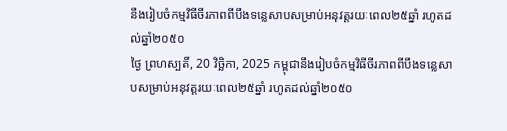នឹងរៀបចំកម្មវិធីចីរភាពពីបឹងទន្លេសាបសម្រាប់អនុវត្តរយៈពេល២៥ឆ្នាំ រហូតដល់ឆ្នាំ២០៥០
ថ្ងៃ ព្រហស្បតិ៍, 20 វិច្ឆិកា, 2025 កម្ពុជានឹងរៀបចំកម្មវិធីចីរភាពពីបឹងទន្លេសាបសម្រាប់អនុវត្តរយៈពេល២៥ឆ្នាំ រហូតដល់ឆ្នាំ២០៥០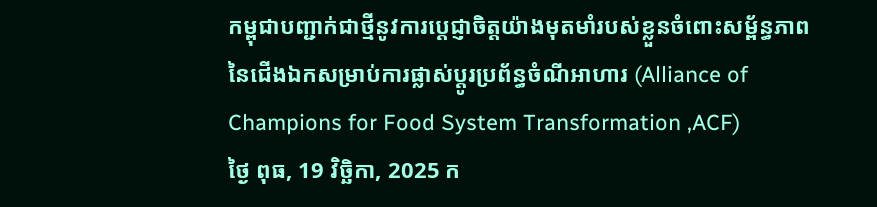កម្ពុជាបញ្ជាក់ជាថ្មីនូវការប្តេជ្ញាចិត្តយ៉ាងមុតមាំរបស់ខ្លួនចំពោះសម្ព័ន្ធភាពនៃជើងឯកសម្រាប់ការផ្លាស់ប្តូរប្រព័ន្ធចំណីអាហារ (Alliance of Champions for Food System Transformation ,ACF)
ថ្ងៃ ពុធ, 19 វិច្ឆិកា, 2025 ក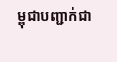ម្ពុជាបញ្ជាក់ជា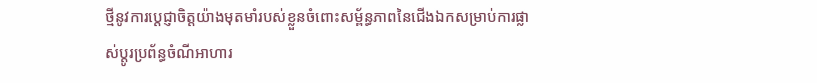ថ្មីនូវការប្តេជ្ញាចិត្តយ៉ាងមុតមាំរបស់ខ្លួនចំពោះសម្ព័ន្ធភាពនៃជើងឯកសម្រាប់ការផ្លាស់ប្តូរប្រព័ន្ធចំណីអាហារ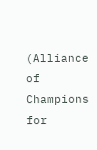(Alliance of Champions for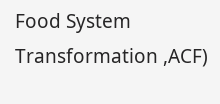Food System Transformation ,ACF)